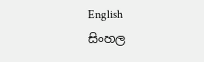English
සිංහල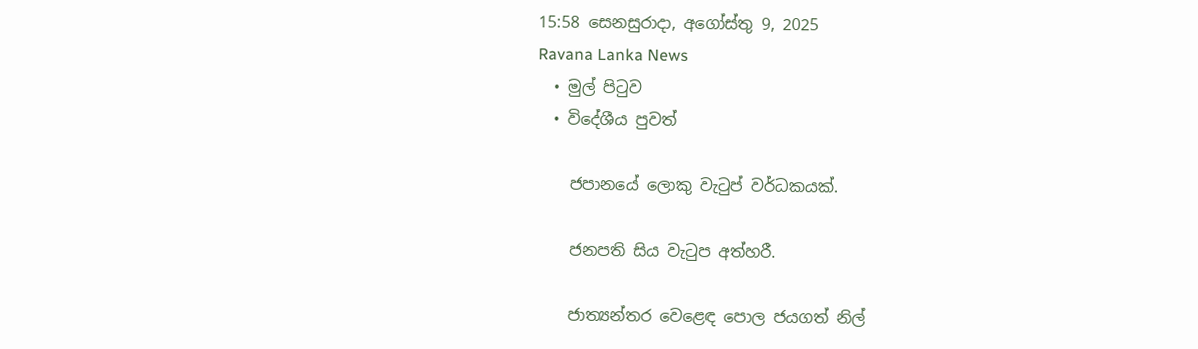15:58 සෙනසුරාදා, අගෝස්තු 9, 2025
Ravana Lanka News
  • මුල් පිටුව
  • විදේශීය පුවත්

    ජපානයේ ලොකු වැටුප් වර්ධකයක්.

    ජනපති සිය වැටුප අත්හරී.

    ජාත්‍යන්තර වෙළෙඳ පොල ජයගත් නිල්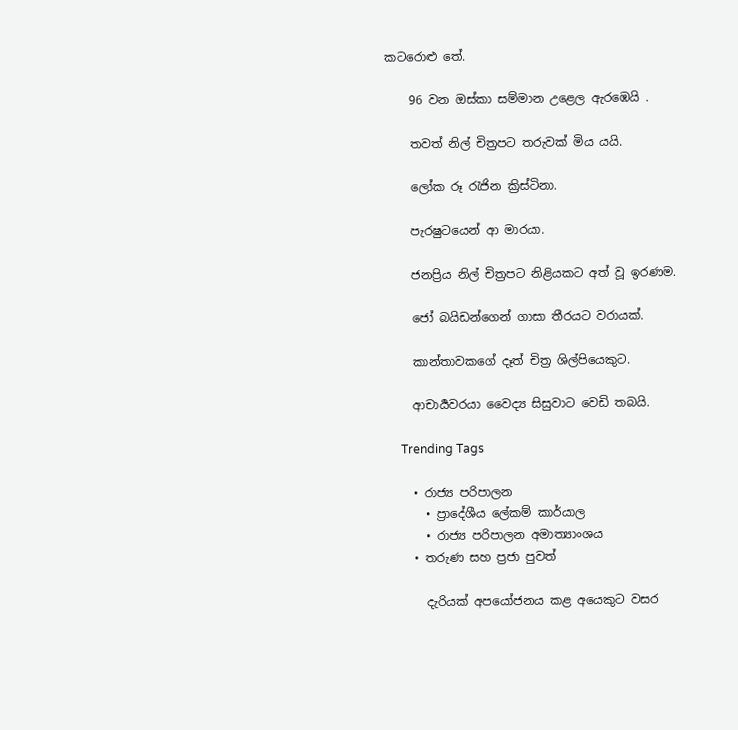කටරොළු තේ.

    96 වන ඔස්කා සම්මාන උළෙල ඇරඹෙයි .

    තවත් නිල් චිත්‍රපට තරුවක් මිය යයි.

    ලෝක රූ රැජින ක්‍රිස්ටිනා.

    පැරෂුටයෙන් ආ මාරයා.

    ජනප්‍රිය නිල් චිත්‍රපට නිළියකට අත් වූ ඉරණම.

    ජෝ බයිඩන්ගෙන් ගාසා තීරයට වරායක්.

    කාන්තාවකගේ දෑත් චිත්‍ර ශිල්පියෙකුට.

    ආචාර්‍යවරයා වෛද්‍ය සිසුවාට වෙඩි තබයි.

    Trending Tags

    • රාජ්‍ය පරිපාලන
      • ප්‍රාදේශීය ලේකම් කාර්යාල
      • රාජ්‍ය පරිපාලන අමාත්‍යාංශය
    • තරුණ සහ ප්‍රජා පුවත්

      දැරියක් අපයෝජනය කළ අයෙකුට වසර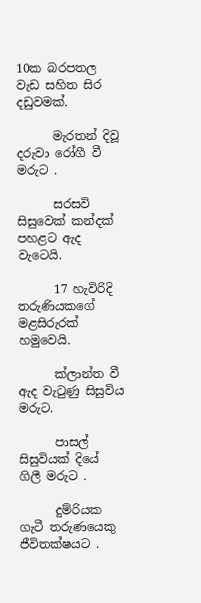10ක බරපතල වැඩ සහිත සිර දඩුවමක්.

      මැරතන් දිවූ දරුවා රෝගී වී මරුට .

      සරසවි සිසුවෙක් කන්දක් පහළට ඇද වැටෙයි.

      17 හැවිරිදි තරුණියකගේ මළසිරුරක් හමුවෙයි.

      ක්ලාන්ත වී ඇද වැටුණු සිසුවිය මරුට.

      පාසල් සිසුවියක් දියේ ගිලී මරුට .

      දුම්රියක ගැටී තරුණයෙකු ජීවිතක්ෂයට .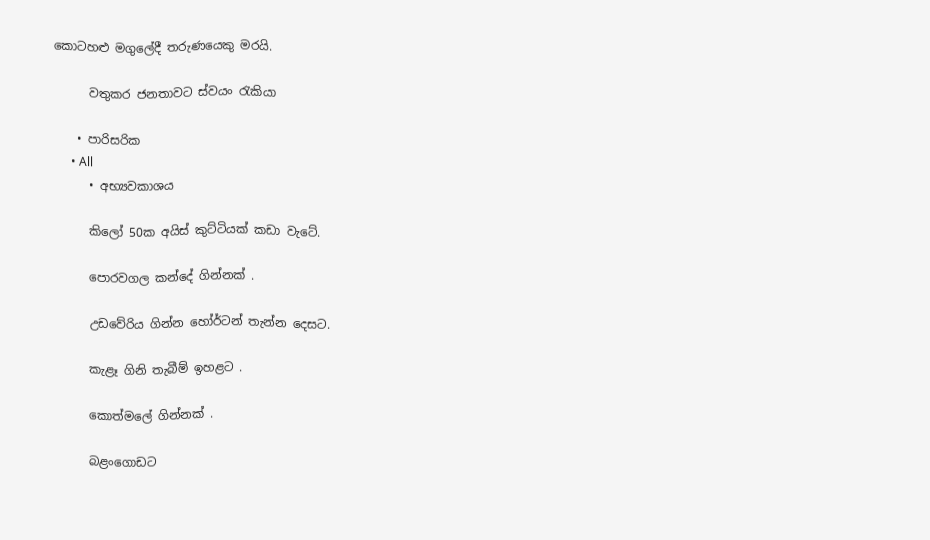කොටහළු මගුලේදී තරුණයෙකු මරයි.

      වතුකර ජනතාවට ස්වයං රැකියා

    • පාරිසරික
      • All
      • අභ්‍යවකාශය

      කිලෝ 50ක අයිස් කුට්ටියක් කඩා වැටේ.

      පොරවගල කන්දේ ගින්නක් .

      උඩවේරිය ගින්න හෝර්ටන් තැන්න දෙසට.

      කැළෑ ගිනි තැබීම් ඉහළට .

      කොත්මලේ ගින්නක් .

      බළංගොඩට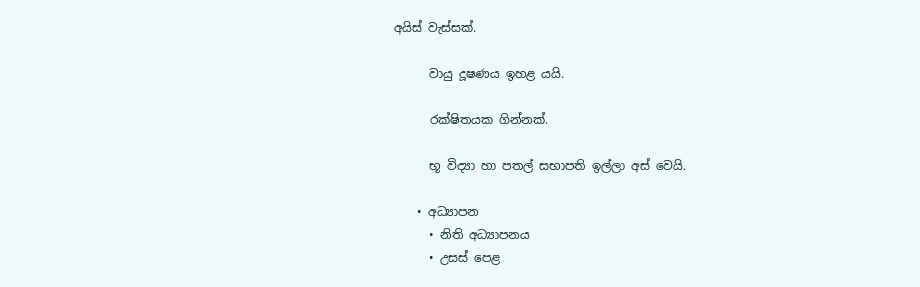අයිස් වැස්සක්.

      වායු දූෂණය ඉහළ යයි.

      රක්ෂිතයක ගින්නක්.

      භූ විද්‍යා හා පතල් සභාපති ඉල්ලා අස් වෙයි.

    • අධ්‍යාපන
      • නිති අධ්‍යාපනය
      • උසස් පෙළ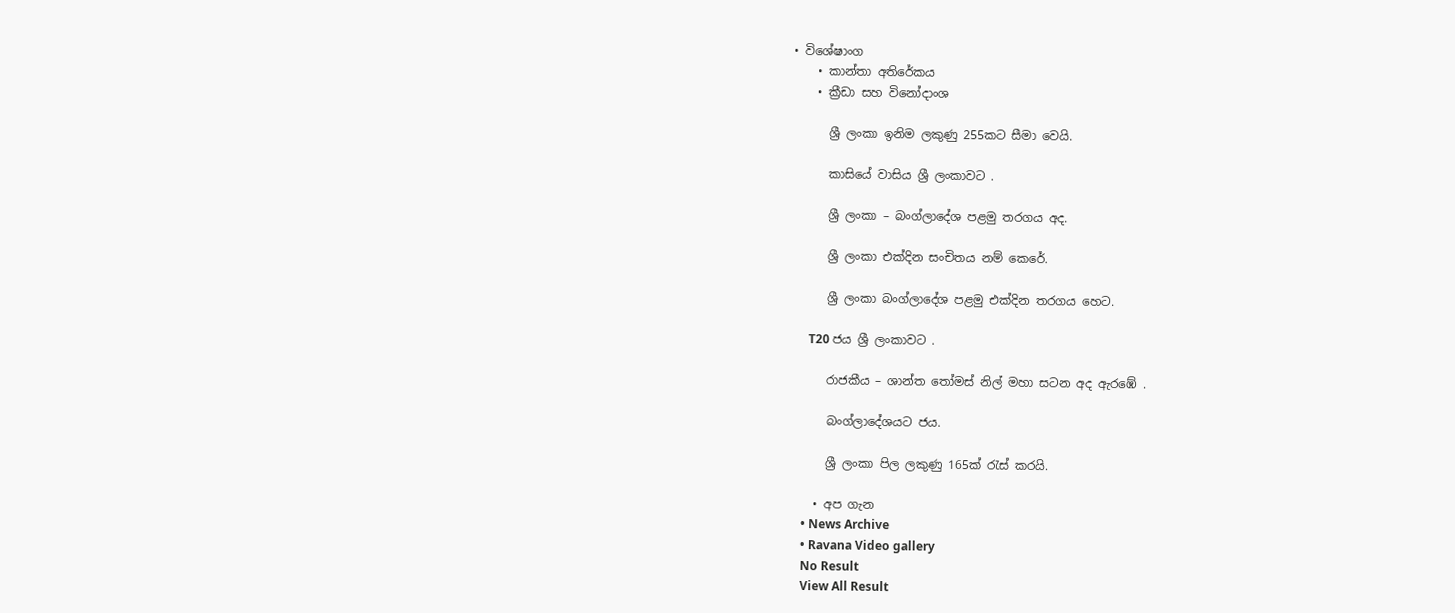• විශේෂාංග
    • කාන්තා අතිරේකය
    • ක්‍රීඩා සහ විනෝදාංශ

      ශ්‍රී ලංකා ඉනිම ලකුණු 255කට සීමා වෙයි.

      කාසියේ වාසිය ශ්‍රී ලංකාවට .

      ශ්‍රී ලංකා – බංග්ලාදේශ පළමු තරගය අද.

      ශ්‍රී ලංකා එක්දින සංචිතය නම් කෙරේ.

      ශ්‍රී ලංකා බංග්ලාදේශ පළමු එක්දින තරගය හෙට.

      T20 ජය ශ්‍රී ලංකාවට .

      රාජකීය – ශාන්ත තෝමස් නිල් මහා සටන අද ඇරඹේ .

      බංග්ලාදේශයට ජය.

      ශ්‍රී ලංකා පිල ලකුණු 165ක් රැස් කරයි.

    • අප ගැන
    • News Archive
    • Ravana Video gallery
    No Result
    View All Result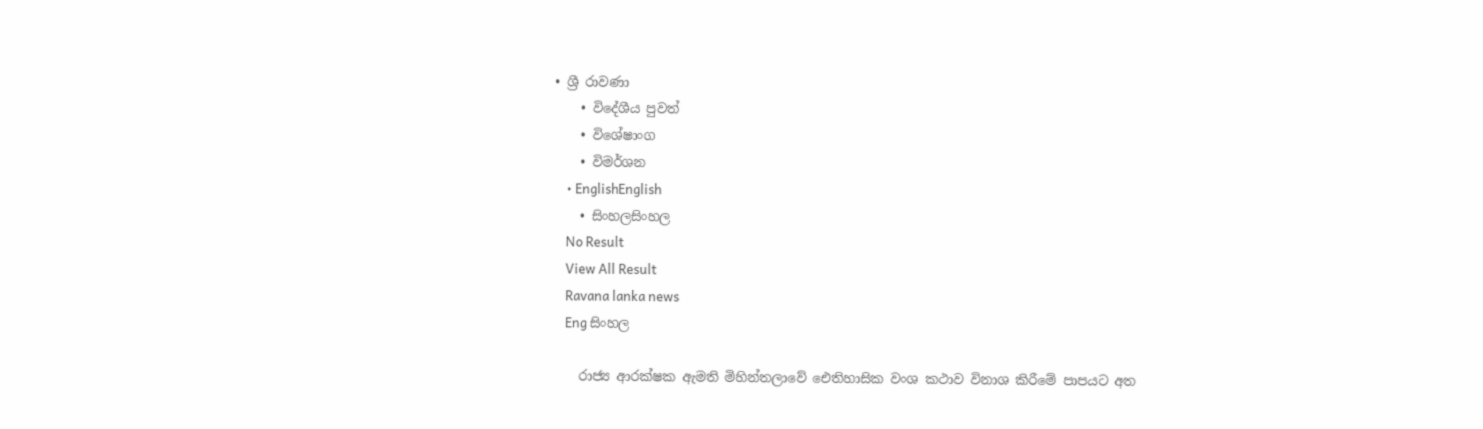• ශ්‍රී රාවණා
    • විදේශීය පුවත්
    • විශේෂාංග
    • විමර්ශන
    • EnglishEnglish
    • සිංහලසිංහල
    No Result
    View All Result
    Ravana lanka news
    Eng සිංහල

    රාජ්‍ය ආරක්ෂක ඇමති මිහින්තලාවේ ඓතිහාසික වංශ කථාව විනාශ කිරීමේ පාපයට අත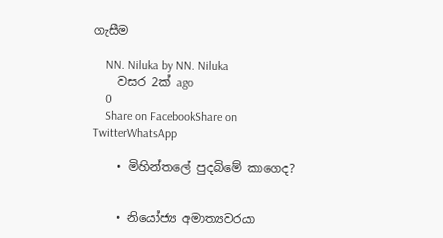ගැසීම

    NN. Niluka by NN. Niluka
    වසර 2ක් ago
    0
    Share on FacebookShare on TwitterWhatsApp

    • මිහින්තලේ පුදබිමේ කාගෙද?


    • නියෝජ්‍ය අමාත්‍යවරයා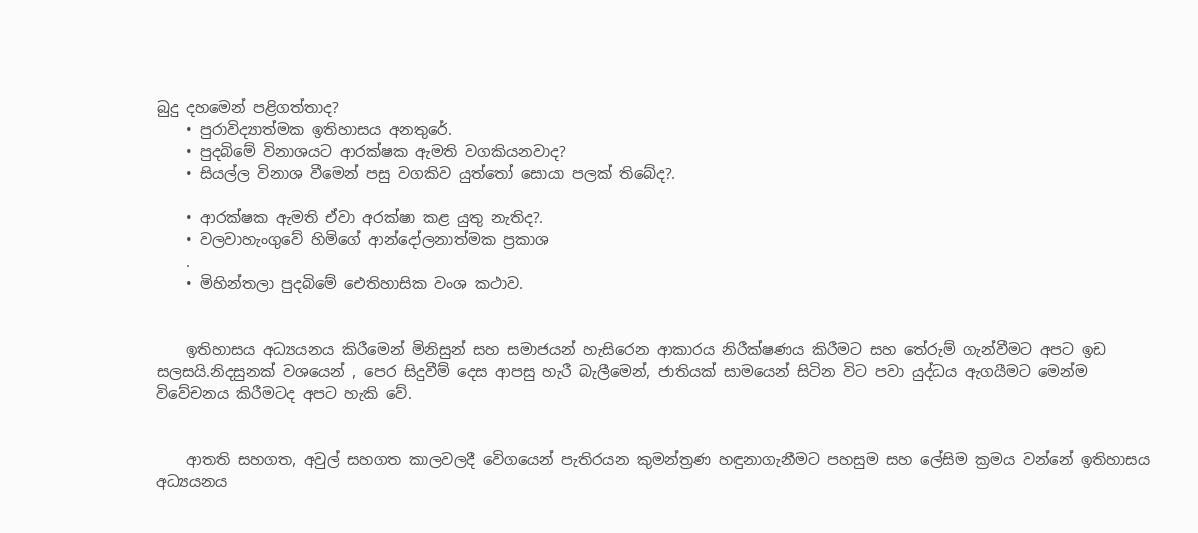බුදු දහමෙන් පළිගත්තාද?
    • පුරාවිද්‍යාත්මක ඉතිහාසය අනතුරේ.
    • පුදබිමේ විනාශයට ආරක්ෂක ඇමති වගකියනවාද?
    • සියල්ල විනාශ වීමෙන් පසු වගකිව යුත්තෝ සොයා පලක් තිබේද?.

    • ආරක්ෂක ඇමති ඒවා අරක්ෂා කළ යුතු නැතිද?.
    • වලවාහැංගුවේ හිමිගේ ආන්දෝලනාත්මක ප්‍රකාශ
    .
    • මිහින්තලා පුදබිමේ ඓතිහාසික වංශ කථාව.


    ඉතිහාසය අධ්‍යයනය කිරීමෙන් මිනිසුන් සහ සමාජයන් හැසිරෙන ආකාරය නිරීක්ෂණය කිරීමට සහ තේරුම් ගැන්වීමට අපට ඉඩ සලසයි.නිදසුනක් වශයෙන් , පෙර සිදුවීම් දෙස ආපසු හැරී බැලීමෙන්, ජාතියක් සාමයෙන් සිටින විට පවා යුද්ධය ඇගයීමට මෙන්ම විවේචනය කිරීමටද අපට හැකි වේ.


    ආතති සහගත, අවුල් සහගත කාලවලදී වෙිගයෙන් පැතිරයන කුමන්ත්‍රණ හඳුනාගැනීමට පහසුම සහ ලේසිම ක්‍රමය වන්නේ ඉතිහාසය අධ්‍යයනය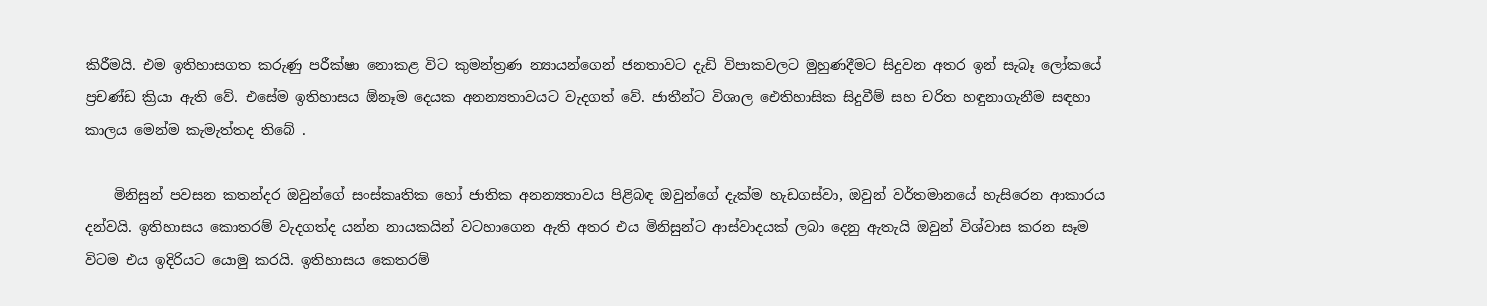කිරීමයි. එම ඉතිහාසගත කරුණු පරීක්ෂා නොකළ විට කුමන්ත්‍රණ න්‍යායන්ගෙන් ජනතාවට දැඩි විපාකවලට මුහුණදීමට සිදුවන අතර ඉන් සැබෑ ලෝකයේ ප්‍රචණ්ඩ ක්‍රියා ඇති වේ. එසේම ඉතිහාසය ඕනෑම දෙයක අනන්‍යතාවයට වැදගත් වේ. ජාතීන්ට විශාල ඓතිහාසික සිදුවීම් සහ චරිත හඳුනාගැනීම සඳහා කාලය මෙන්ම කැමැත්තද තිබේ .

    මිනිසුන් පවසන කතන්දර ඔවුන්ගේ සංස්කෘතික හෝ ජාතික අනන්‍යතාවය පිළිබඳ ඔවුන්ගේ දැක්ම හැඩගස්වා, ඔවුන් වර්තමානයේ හැසිරෙන ආකාරය දන්වයි. ඉතිහාසය කොතරම් වැදගත්ද යන්න නායකයින් වටහාගෙන ඇති අතර එය මිනිසුන්ට ආස්වාදයක් ලබා දෙනු ඇතැයි ඔවුන් විශ්වාස කරන සෑම විටම එය ඉදිරියට යොමු කරයි. ඉතිහාසය කෙතරම්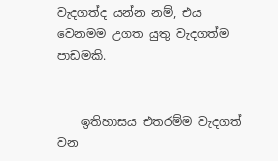වැදගත්ද යන්න නම්, එය වෙනමම උගත යුතු වැදගත්ම පාඩමකි.


    ඉතිහාසය එතරම්ම වැදගත් වන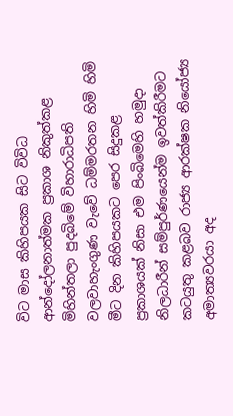විට මාස කිහිපයක සිට විවිධ ආන්දෝලනාත්මක ප්‍රකාශ නිකුත්කළ මිහින්තලා පුදබිමේ විහාරාධිපති වලවාහැංගුණ වැවේ ධම්මරතන හිමි හිමි මීට දින කිහිපයකට පෙර සිදුකළ ප්‍රකාශයක් නිසා එම පිංබිමෙහි හමුදා නිලධාරීන් සම්පුර්ණයෙන්ම ඉවත්කිරීමට කටයුතු කළබව රාජ්‍ය ආරක්ෂක නියෝජ්‍ය අමාත්‍යවරයා අද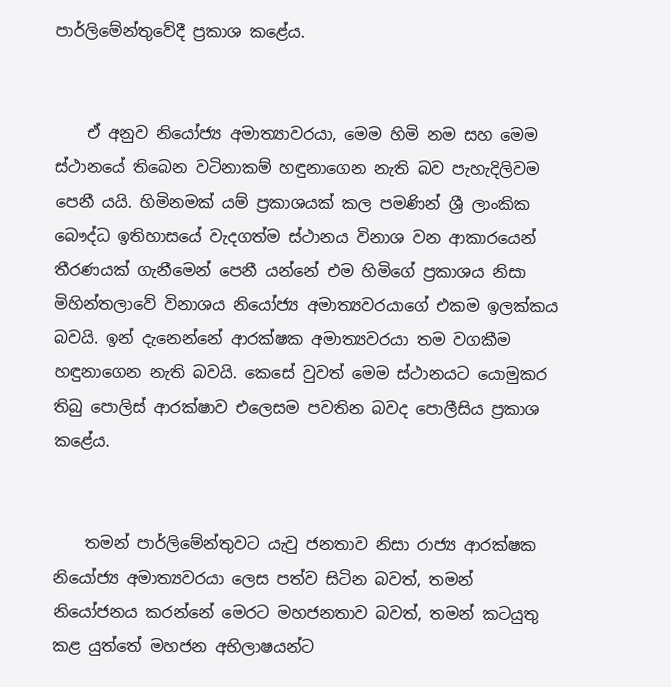පාර්ලිමේන්තුවේදී ප්‍රකාශ කළේය.


    ඒ අනුව නියෝජ්‍ය අමාත්‍යාවරයා, මෙම හිමි නම සහ මෙම ස්ථානයේ තිබෙන වටිනාකම් හඳුනාගෙන නැති බව පැහැදිලිවම පෙනී යයි. හිමිනමක් යම් ප්‍රකාශයක් කල පමණින් ශ්‍රී ලාංකික බෞද්ධ ඉතිහාසයේ වැදගත්ම ස්ථානය විනාශ වන ආකාරයෙන් තීරණයක් ගැනීමෙන් පෙනී යන්නේ එම හිමිගේ ප්‍රකාශය නිසා මිහින්තලාවේ විනාශය නියෝජ්‍ය අමාත්‍යවරයාගේ එකම ඉලක්කය බවයි. ඉන් දැනෙන්නේ ආරක්ෂක අමාත්‍යවරයා තම වගකීම හඳුනාගෙන නැති බවයි. කෙසේ වුවත් මෙම ස්ථානයට යොමුකර තිබු පොලිස් ආරක්ෂාව එලෙසම පවතින බවද පොලීසිය ප්‍රකාශ කළේය.


    තමන් පාර්ලිමේන්තුවට යැවු ජනතාව නිසා රාජ්‍ය ආරක්ෂක නියෝජ්‍ය අමාත්‍යවරයා ලෙස පත්ව සිටින බවත්, තමන් නියෝජනය කරන්නේ මෙරට මහජනතාව බවත්, තමන් කටයුතු කළ යුත්තේ මහජන අභිලාෂයන්ට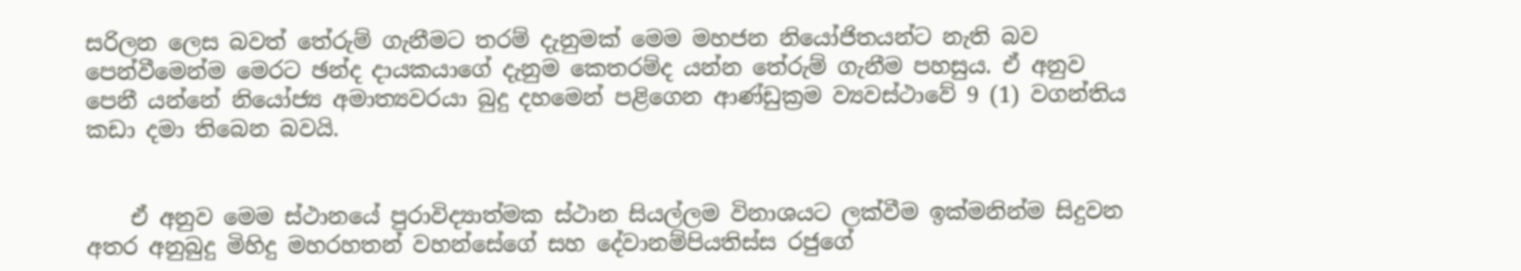සරිලන ලෙස බවත් තේරුම් ගැනීමට තරම් දැනුමක් මෙම මහජන නියෝජිතයන්ට නැති බව පෙන්වීමෙන්ම මෙරට ඡන්ද දායකයාගේ දැනුම කෙතරම්ද යන්න තේරුම් ගැනීම පහසුය. ඒ අනුව පෙනී යන්නේ නියෝජ්‍ය අමාත්‍යවරයා බුදු දහමෙන් පළිගෙන ආණ්ඩුක්‍රම ව්‍යවස්ථාවේ 9 (1) වගන්තිය කඩා දමා තිබෙන බවයි.


    ඒ අනුව මෙම ස්ථානයේ පුරාවිද්‍යාත්මක ස්ථාන සියල්ලම විනාශයට ලක්වීම ඉක්මනින්ම සිදුවන අතර අනුබුදු මිහිදු මහරහතන් වහන්සේගේ සහ දේවානම්පියතිස්ස රජුගේ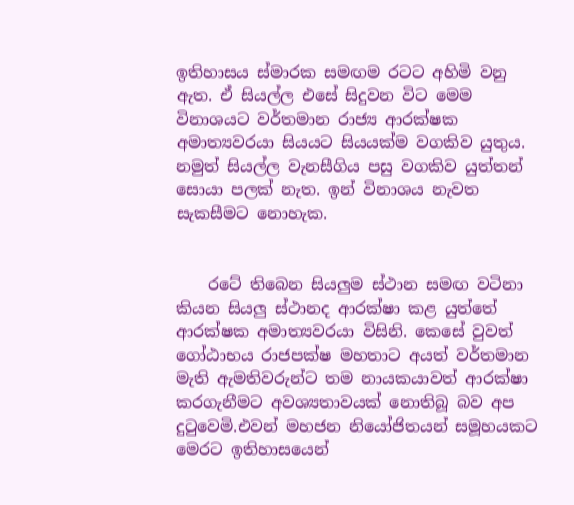ඉතිහාසය ස්මාරක සමඟම රටට අහිමි වනු ඇත. ඒ සියල්ල එසේ සිදුවන විට මෙම විනාශයට වර්තමාන රාජ්‍ය ආරක්ෂක අමාත්‍යවරයා සියයට සියයක්ම වගකිව යුතුය. නමුත් සියල්ල වැනසීගිය පසු වගකිව යුත්තන් සොයා පලක් නැත. ඉන් විනාශය නැවත සැකසීමට නොහැක.


    රටේ තිබෙන සියලුම ස්ථාන සමඟ වටිනා කියන සියලු ස්ථානද ආරක්ෂා කළ යුත්තේ ආරක්ෂක අමාත්‍යවරයා විසිනි. කෙසේ වුවත් ගෝඨාභය රාජපක්ෂ මහතාට අයත් වර්තමාන මැති ඇමතිවරුන්ට තම නායකයාවත් ආරක්ෂා කරගැනීමට අවශ්‍යතාවයක් නොතිබූ බව අප දුටුවෙමි.එවන් මහජන නියෝජිතයන් සමූහයකට මෙරට ඉතිහාසයෙන්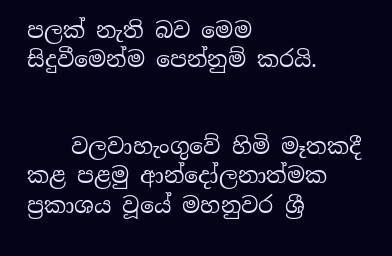පලක් නැති බව මෙම සිදුවීමෙන්ම පෙන්නුම් කරයි.


    වලවාහැංගුවේ හිමි මෑතකදී කළ පළමු ආන්දෝලනාත්මක ප්‍රකාශය වූයේ මහනුවර ශ්‍රී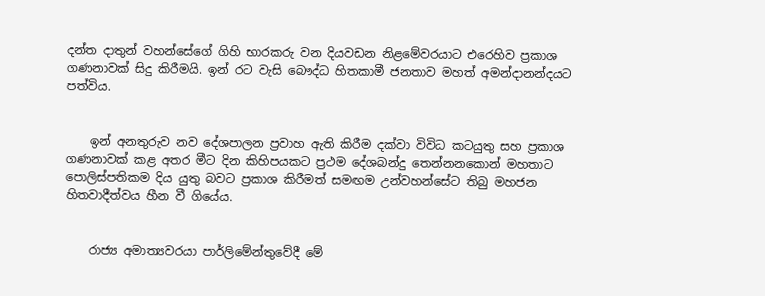දන්ත දාතුන් වහන්සේගේ ගිහි භාරකරු වන දියවඩන නිළමේවරයාට එරෙහිව ප්‍රකාශ ගණනාවක් සිදු කිරීමයි. ඉන් රට වැසි බෞද්ධ හිතකාමී ජනතාව මහත් අමන්දානන්දයට පත්විය.


    ඉන් අනතුරුව නව දේශපාලන ප්‍රවාහ ඇති කිරීම දක්වා විවිධ කටයුතු සහ ප්‍රකාශ ගණනාවක් කළ අතර මීට දින කිහිපයකට ප්‍රථම දේශබන්දු තෙන්නනකොන් මහතාට පොලිස්පතිකම දිය යුතු බවට ප්‍රකාශ කිරීමත් සමඟම උන්වහන්සේට තිබු මහජන හිතවාදීත්වය හීන වී ගියේය.


    රාජ්‍ය අමාත්‍යවරයා පාර්ලිමේන්තුවේදී මේ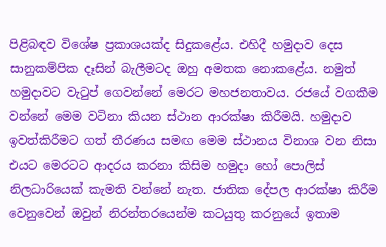පිළිබඳව විශේෂ ප්‍රකාශයක්ද සිදුකළේය. එහිදී හමුදාව දෙස සානුකම්පික දෑසින් බැලීමටද ඔහු අමතක නොකළේය. නමුත් හමුදාවට වැටුප් ගෙවන්නේ මෙරට මහජනතාවය. රජයේ වගකීම වන්නේ මෙම වටිනා කියන ස්ථාන ආරක්ෂා කිරීමයි. හමුදාව ඉවත්කිරීමට ගත් තීරණය සමඟ මෙම ස්ථානය විනාශ වන නිසා එයට මෙරටට ආදරය කරනා කිසිම හමුදා හෝ පොලිස් නිලධාරියෙක් කැමති වන්නේ නැත. ජාතික දේපල ආරක්ෂා කිරීම වෙනුවෙන් ඔවුන් නිරන්තරයෙන්ම කටයුතු කරනුයේ ඉතාම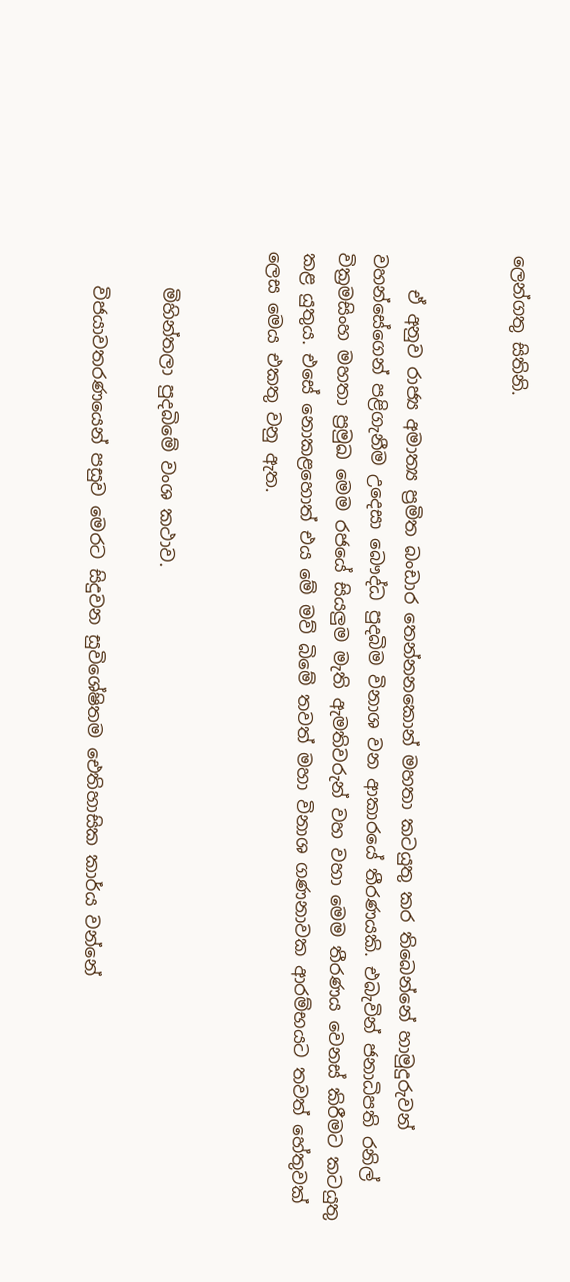ලෙන්ගතු සිතිනි.


    ඒ අනුව රාජ්‍ය අමාත්‍ය ප්‍රමිත බංඩාර තෙන්නනකොන් මහතා කටයුතු කර තිබෙන්නේ හාමුදුරුවන් වහන්සේගෙන් පළිගැනීම උදෙසා බෞද්ධ පුදබිම විනාශ වන ආකාරයේ තීරණයකි. එබැවින් ජනාධිපති රනිල් වික්‍රමසිංහ මහතා ප්‍රමුඛ මෙම රජයේ සියලුම මැති ඇමතිවරුන් වහ වහා මෙම තීරණය වෙනස් කිරීමට කටයුතු කළ යුතුය. එසේ නොකළහොත් එය මේ මව් බිමේ තවත් මහා විනාශ ගණනාවක ආරම්භයට තවත් හේතුවක් ලෙස මෙය එකතු වනු ඇත.


    මිහින්තලා පුදබිමේ වංශ කථාව.

    විජයාවතරණයෙන් පසුව මෙරට සිදුවන සුවිශේෂිතම ඓතිහාසික කාර්ය වන්නේ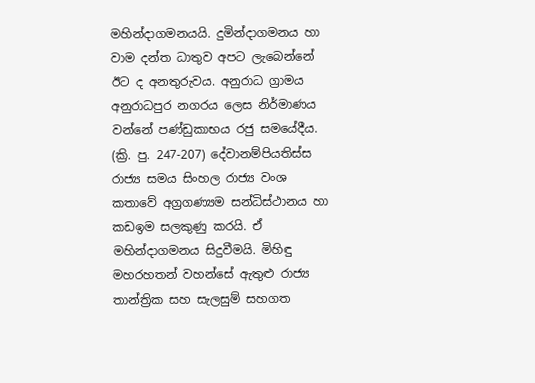මහින්දාගමනයයි. දුමින්දාගමනය හා වාම දන්ත ධාතුව අපට ලැබෙන්නේ ඊට ද අනතුරුවය. අනුරාධ ග්‍රාමය අනුරාධපුර නගරය ලෙස නිර්මාණය වන්නේ පණ්‌ඩුකාභය රජු සමයේදීය. (ක්‍රි. පු. 247-207) දේවානම්පියතිස්‌ස රාජ්‍ය සමය සිංහල රාජ්‍ය වංශ කතාවේ අග්‍රගණ්‍යම සන්ධිස්‌ථානය හා කඩඉම සලකුණු කරයි. ඒ මහින්දාගමනය සිදුවීමයි. මිහිඳු මහරහතන් වහන්සේ ඇතුළු රාජ්‍ය තාන්ත්‍රික සහ සැලසුම් සහගත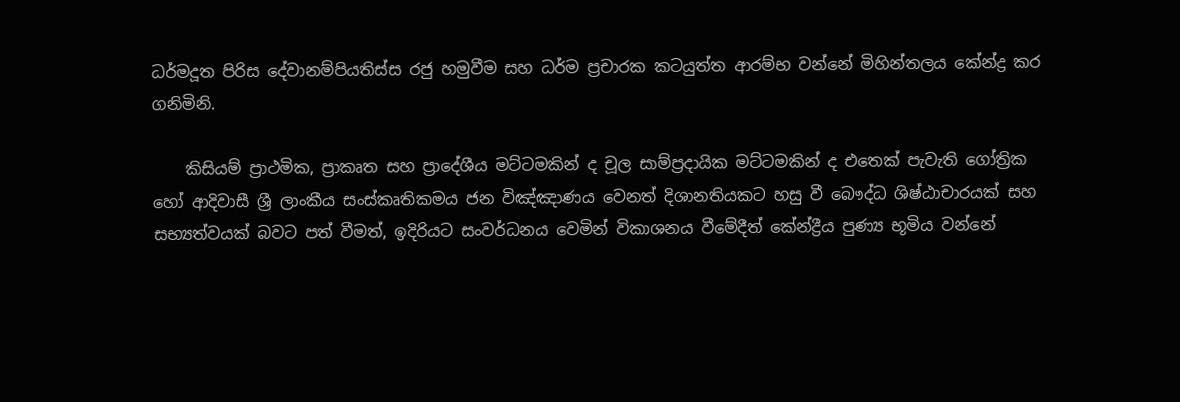ධර්මදූත පිරිස දේවානම්පියතිස්‌ස රජු හමුවීම සහ ධර්ම ප්‍රචාරක කටයුත්ත ආරම්භ වන්නේ මිහින්තලය කේන්ද්‍ර කර ගනිමිනි.

    කිසියම් ප්‍රාථමික, ප්‍රාකෘත සහ ප්‍රාදේශීය මට්‌ටමකින් ද චූල සාම්ප්‍රදායික මට්‌ටමකින් ද එතෙක්‌ පැවැති ගෝත්‍රික හෝ ආදිවාසී ශ්‍රී ලාංකීය සංස්‌කෘතිකමය ජන විඤ්ඤාණය වෙනත් දිශානතියකට හසු වී බෞද්ධ ශිෂ්ඨාචාරයක් සහ සභ්‍යත්වයක්‌ බවට පත් වීමත්, ඉදිරියට සංවර්ධනය වෙමින් විකාශනය වීමේදීත් කේන්ද්‍රීය පුණ්‍ය භූමිය වන්නේ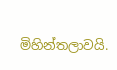මිහින්තලාවයි.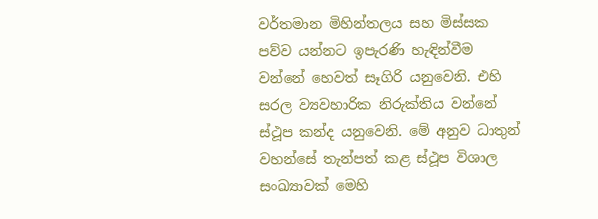වර්තමාන මිහින්තලය සහ මිස්‌සක පව්ව යන්නට ඉපැරණි හැඳින්වීම වන්නේ හෙවත් සෑගිරි යනුවෙනි. එහි සරල ව්‍යවහාරික නිරුක්‌තිය වන්නේ ස්‌ථූප කන්ද යනුවෙනි. මේ අනුව ධාතුන් වහන්සේ තැන්පත් කළ ස්‌ථූප විශාල සංඛ්‍යාවක්‌ මෙහි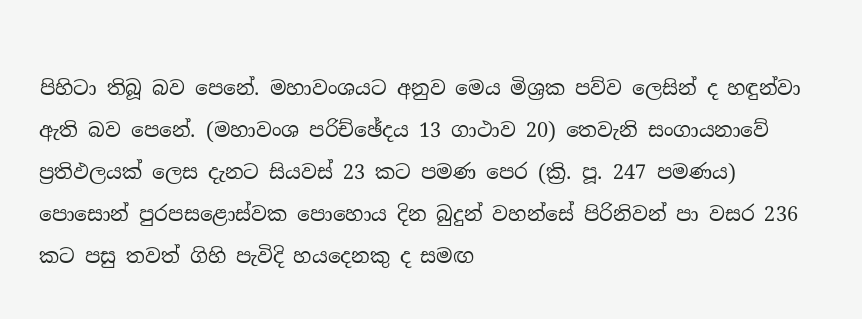පිහිටා තිබූ බව පෙනේ. මහාවංශයට අනුව මෙය මිශ්‍රක පව්ව ලෙසින් ද හඳුන්වා ඇති බව පෙනේ. (මහාවංශ පරිච්ඡේදය 13 ගාථාව 20) තෙවැනි සංගායනාවේ ප්‍රතිඵලයක්‌ ලෙස දැනට සියවස්‌ 23 කට පමණ පෙර (ක්‍රි. පූ. 247 පමණය) පොසොන් පුරපසළොස්‌වක පොහොය දින බුදුන් වහන්සේ පිරිනිවන් පා වසර 236 කට පසු තවත් ගිහි පැවිදි හයදෙනකු ද සමඟ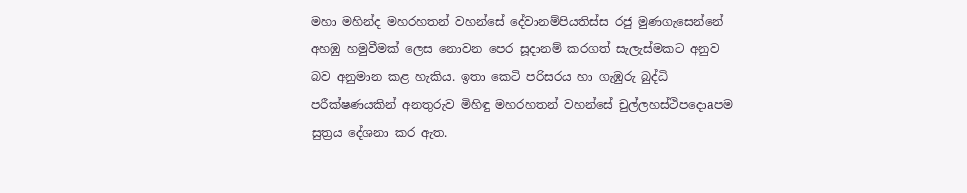මහා මහින්ද මහරහතන් වහන්සේ දේවානම්පියතිස්‌ස රජු මුණගැසෙන්නේ අහඹු හමුවීමක්‌ ලෙස නොවන පෙර සූදානම් කරගත් සැලැස්‌මකට අනුව බව අනුමාන කළ හැකිය. ඉතා කෙටි පරිසරය හා ගැඹුරු බුද්ධි පරීක්‌ෂණයකින් අනතුරුව මිහිඳු මහරහතන් වහන්සේ චුල්ලහස්‌ථිපදොaපම සුත්‍රය දේශනා කර ඇත.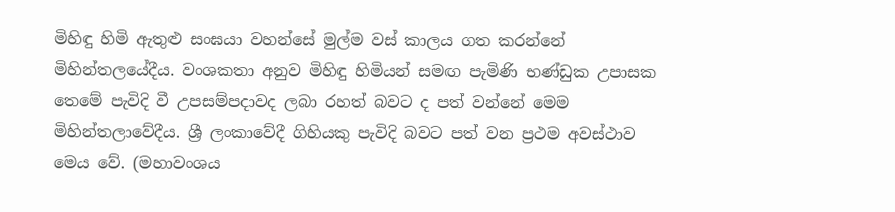මිහිඳු හිමි ඇතුළු සංඝයා වහන්සේ මුල්ම වස්‌ කාලය ගත කරන්නේ මිහින්තලයේදීය. වංශකතා අනුව මිහිඳු හිමියන් සමඟ පැමිණි භණ්‌ඩුක උපාසක තෙමේ පැවිදි වී උපසම්පදාවද ලබා රහත් බවට ද පත් වන්නේ මෙම මිහින්තලාවේදීය. ශ්‍රී ලංකාවේදී ගිහියකු පැවිදි බවට පත් වන ප්‍රථම අවස්‌ථාව මෙය වේ. (මහාවංශය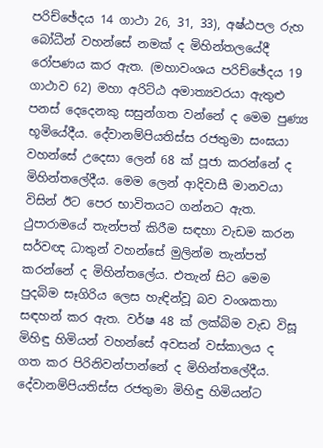පරිච්ඡේදය 14 ගාථා 26, 31, 33), අෂ්ඨපල රුහ බෝධීන් වහන්සේ නමක්‌ ද මිහින්තලයේදී රෝපණය කර ඇත. (මහාවංශය පරිච්ඡේදය 19 ගාථාව 62) මහා අරිට්‌ඨ අමාත්‍යවරයා ඇතුළු පනස්‌ දෙදෙනකු සසුන්ගත වන්නේ ද මෙම පුණ්‍ය භූමියේදීය. දේවානම්පියතිස්‌ස රජතුමා සංඝයා වහන්සේ උදෙසා ලෙන් 68 ක්‌ පූජා කරන්නේ ද මිහින්තලේදීය. මෙම ලෙන් ආදිවාසී මානවයා විසින් ඊට පෙර භාවිතයට ගන්නට ඇත. ථුපාරාමයේ තැන්පත් කිරීම සඳහා වැඩම කරන සර්වඥ ධාතුන් වහන්සේ මුලින්ම තැන්පත් කරන්නේ ද මිහින්තලේය. එතැන් සිට මෙම පුදබිම සෑගිරිය ලෙස හැඳින්වූ බව වංශකතා සඳහන් කර ඇත. වර්ෂ 48 ක්‌ ලක්‌බිම වැඩ විසූ මිහිඳු හිමියන් වහන්සේ අවසන් වස්‌කාලය ද ගත කර පිරිනිවන්පාන්නේ ද මිහින්තලේදීය. දේවානම්පියතිස්‌ස රජතුමා මිහිඳු හිමියන්ට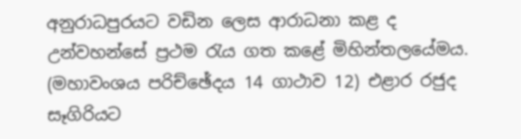අනුරාධපුරයට වඩින ලෙස ආරාධනා කළ ද උන්වහන්සේ ප්‍රථම රැය ගත කළේ මිහින්තලයේමය. (මහාවංශය පරිච්ඡේදය 14 ගාථාව 12) එළාර රජුද සෑගිරියට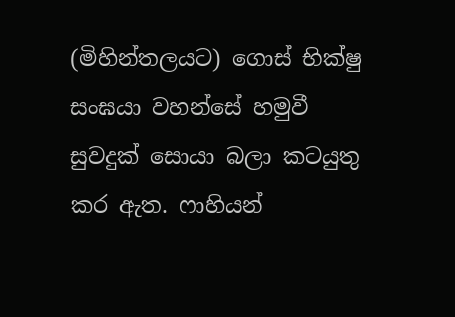(මිහින්තලයට) ගොස්‌ භික්‌ෂු සංඝයා වහන්සේ හමුවී සුවදුක්‌ සොයා බලා කටයුතු කර ඇත. ෆාහියන්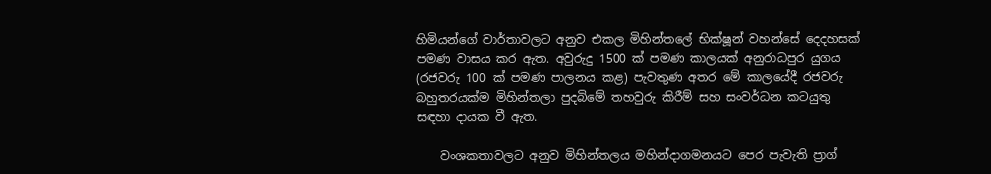හිමියන්ගේ වාර්තාවලට අනුව එකල මිහින්තලේ භික්‌ෂූන් වහන්සේ දෙදහසක්‌ පමණ වාසය කර ඇත. අවුරුදු 1500 ක්‌ පමණ කාලයක්‌ අනුරාධපුර යුගය (රජවරු 100 ක්‌ පමණ පාලනය කළ) පැවතුණ අතර මේ කාලයේදී රජවරු බහුතරයක්‌ම මිහින්තලා පුදබිමේ තහවුරු කිරීම් සහ සංවර්ධන කටයුතු සඳහා දායක වී ඇත.

    වංශකතාවලට අනුව මිහින්තලය මහින්දාගමනයට පෙර පැවැති ප්‍රාග්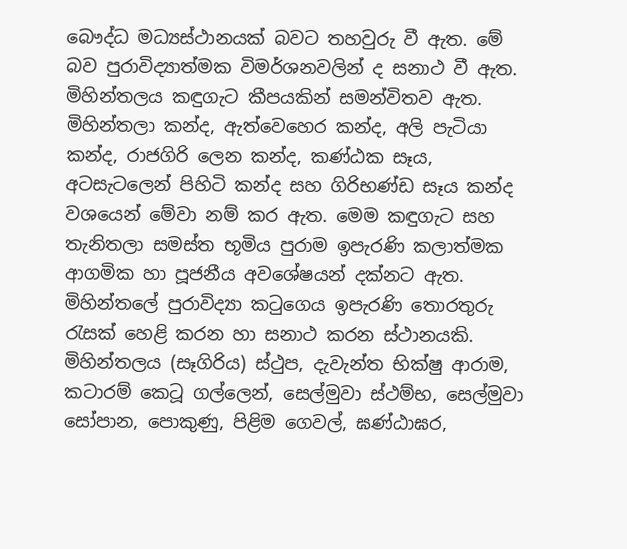බෞද්ධ මධ්‍යස්‌ථානයක්‌ බවට තහවුරු වී ඇත. මේ බව පුරාවිද්‍යාත්මක විමර්ශනවලින් ද සනාථ වී ඇත. මිහින්තලය කඳුගැට කීපයකින් සමන්විතව ඇත. මිහින්තලා කන්ද, ඇත්වෙහෙර කන්ද, අලි පැටියා කන්ද, රාජගිරි ලෙන කන්ද, කණ්‌ඨක සෑය, අටසැටලෙන් පිහිටි කන්ද සහ ගිරිභණ්‌ඩ සෑය කන්ද වශයෙන් මේවා නම් කර ඇත. මෙම කඳුගැට සහ තැනිතලා සමස්‌ත භූමිය පුරාම ඉපැරණි කලාත්මක ආගමික හා පූජනීය අවශේෂයන් දක්‌නට ඇත. මිහින්තලේ පුරාවිද්‍යා කටුගෙය ඉපැරණි තොරතුරු රැසක්‌ හෙළි කරන හා සනාථ කරන ස්‌ථානයකි. මිහින්තලය (සෑගිරිය) ස්‌ථුප, දැවැන්ත භික්‌ෂු ආරාම, කටාරම් කෙටූ ගල්ලෙන්, සෙල්මුවා ස්‌ථම්භ, සෙල්මුවා සෝපාන, පොකුණු, පිළිම ගෙවල්, ඝණ්‌ඨාඝර,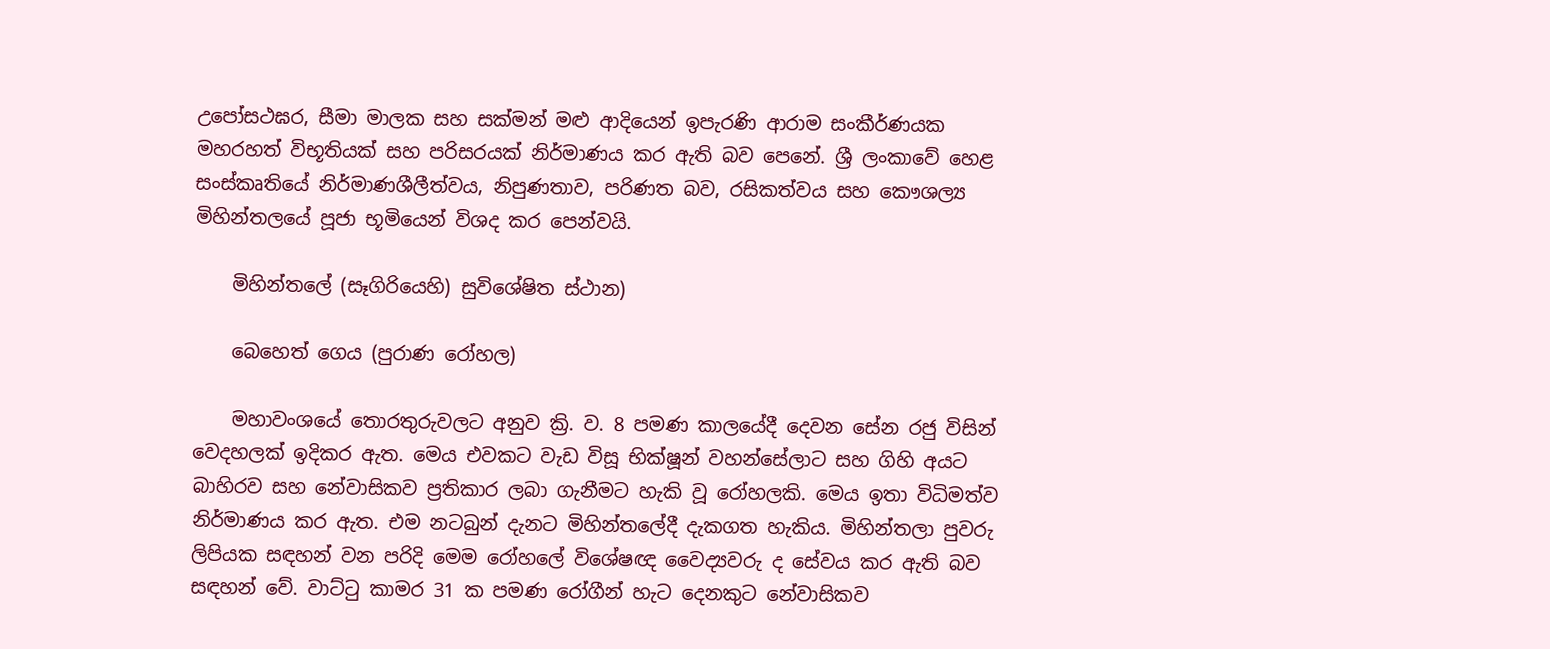උපෝසථඝර, සීමා මාලක සහ සක්‌මන් මළු ආදියෙන් ඉපැරණි ආරාම සංකීර්ණයක මහරහත් විභූතියක්‌ සහ පරිසරයක්‌ නිර්මාණය කර ඇති බව පෙනේ. ශ්‍රී ලංකාවේ හෙළ සංස්‌කෘතියේ නිර්මාණශීලීත්වය, නිපුණතාව, පරිණත බව, රසිකත්වය සහ කෞශල්‍ය මිහින්තලයේ පූජා භූමියෙන් විශද කර පෙන්වයි.

    මිහින්තලේ (සෑගිරියෙහි) සුවිශේෂිත ස්‌ථාන)

    බෙහෙත් ගෙය (පුරාණ රෝහල)

    මහාවංශයේ තොරතුරුවලට අනුව ක්‍රි. ව. 8 පමණ කාලයේදී දෙවන සේන රජු විසින් වෙදහලක්‌ ඉදිකර ඇත. මෙය එවකට වැඩ විසූ භික්‌ෂූන් වහන්සේලාට සහ ගිහි අයට බාහිරව සහ නේවාසිකව ප්‍රතිකාර ලබා ගැනීමට හැකි වූ රෝහලකි. මෙය ඉතා විධිමත්ව නිර්මාණය කර ඇත. එම නටබුන් දැනට මිහින්තලේදී දැකගත හැකිය. මිහින්තලා පුවරු ලිපියක සඳහන් වන පරිදි මෙම රෝහලේ විශේෂඥ වෛද්‍යවරු ද සේවය කර ඇති බව සඳහන් වේ. වාට්‌ටු කාමර 31 ක පමණ රෝගීන් හැට දෙනකුට නේවාසිකව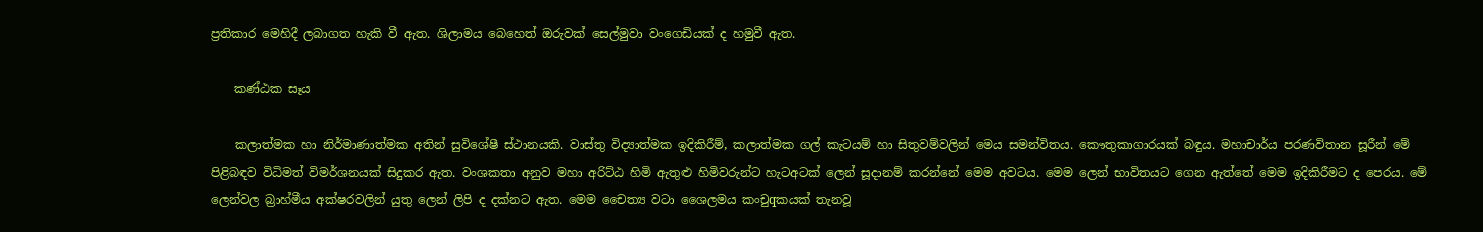ප්‍රතිකාර මෙහිදී ලබාගත හැකි වී ඇත. ශිලාමය බෙහෙත් ඔරුවක්‌ සෙල්මුවා වංගෙඩියක්‌ ද හමුවී ඇත.

    කණ්‌ඨක සෑය

    කලාත්මක හා නිර්මාණාත්මක අතින් සුවිශේෂී ස්‌ථානයකි. වාස්‌තු විද්‍යාත්මක ඉදිකිරීම්, කලාත්මක ගල් කැටයම් හා සිතුවම්වලින් මෙය සමන්විතය. කෞතුකාගාරයක්‌ බඳුය. මහාචාර්ය පරණවිතාන සූරීන් මේ පිළිබඳව විධිමත් විමර්ශනයක්‌ සිදුකර ඇත. වංශකතා අනුව මහා අරිට්‌ඨ හිමි ඇතුළු හිමිවරුන්ට හැටඅටක්‌ ලෙන් සූදානම් කරන්නේ මෙම අවටය. මෙම ලෙන් භාවිතයට ගෙන ඇත්තේ මෙම ඉදිකිරීමට ද පෙරය. මේ ලෙන්වල බ්‍රාහ්මීය අක්‌ෂරවලින් යුතු ලෙන් ලිපි ද දක්‌නට ඇත. මෙම චෛත්‍ය වටා ශෛලමය කංචුqකයක්‌ තැනවූ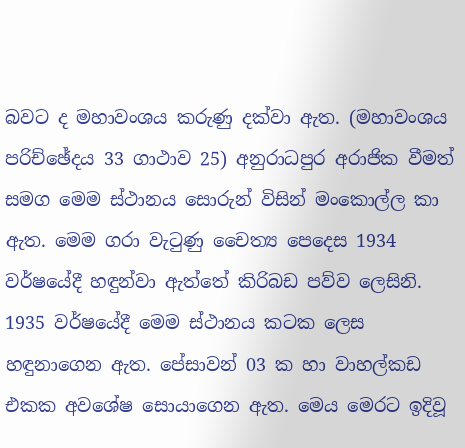බවට ද මහාවංශය කරුණු දක්‌වා ඇත. (මහාවංශය පරිච්ඡේදය 33 ගාථාව 25) අනුරාධපුර අරාජික වීමත් සමග මෙම ස්‌ථානය සොරුන් විසින් මංකොල්ල කා ඇත. මෙම ගරා වැටුණු චෛත්‍ය පෙදෙස 1934 වර්ෂයේදී හඳුන්වා ඇත්තේ කිරිබඩ පව්ව ලෙසිනි. 1935 වර්ෂයේදී මෙම ස්‌ථානය කටක ලෙස හඳුනාගෙන ඇත. පේසාවන් 03 ක හා වාහල්කඩ එකක අවශේෂ සොයාගෙන ඇත. මෙය මෙරට ඉදිවූ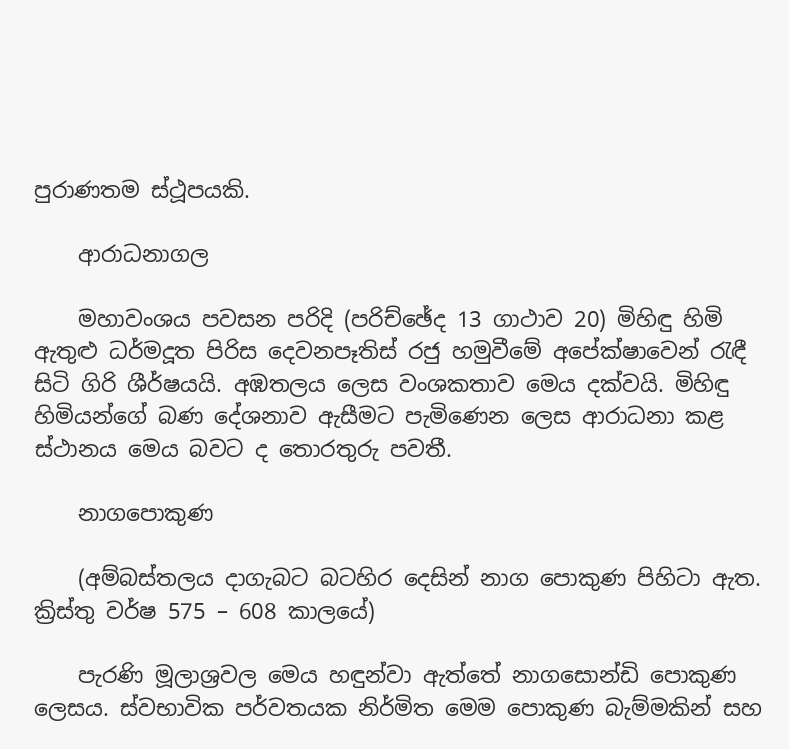පුරාණතම ස්‌ථූපයකි.

    ආරාධනාගල

    මහාවංශය පවසන පරිදි (පරිච්ඡේද 13 ගාථාව 20) මිහිඳු හිමි ඇතුළු ධර්මදූත පිරිස දෙවනපෑතිස්‌ රජු හමුවීමේ අපේක්‌ෂාවෙන් රැඳී සිටි ගිරි ශීර්ෂයයි. අඹතලය ලෙස වංශකතාව මෙය දක්‌වයි. මිහිඳු හිමියන්ගේ බණ දේශනාව ඇසීමට පැමිණෙන ලෙස ආරාධනා කළ ස්‌ථානය මෙය බවට ද තොරතුරු පවතී.

    නාගපොකුණ

    (අම්බස්‌තලය දාගැබට බටහිර දෙසින් නාග පොකුණ පිහිටා ඇත. ක්‍රිස්‌තු වර්ෂ 575 – 608 කාලයේ)

    පැරණි මූලාශ්‍රවල මෙය හඳුන්වා ඇත්තේ නාගසොන්ඩි පොකුණ ලෙසය. ස්‌වභාවික පර්වතයක නිර්මිත මෙම පොකුණ බැම්මකින් සහ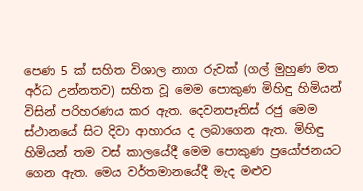පෙණ 5 ක්‌ සහිත විශාල නාග රුවක්‌ (ගල් මුහුණ මත අර්ධ උන්නතව) සහිත වූ මෙම පොකුණ මිහිඳු හිමියන් විසින් පරිහරණය කර ඇත. දෙවනපෑතිස්‌ රජු මෙම ස්‌ථානයේ සිට දිවා ආහාරය ද ලබාගෙන ඇත. මිහිඳු හිමියන් තම වස්‌ කාලයේදී මෙම පොකුණ ප්‍රයෝජනයට ගෙන ඇත. මෙය වර්තමානයේදී මැද මළුව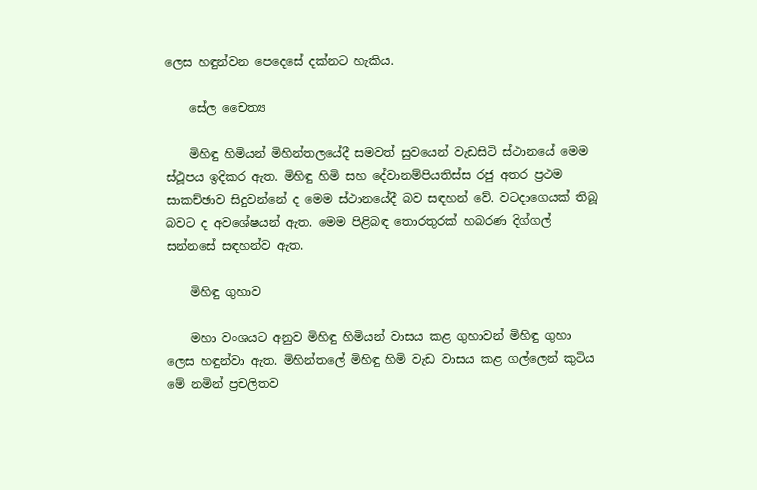ලෙස හඳුන්වන පෙදෙසේ දක්‌නට හැකිය.

    සේල චෛත්‍ය

    මිහිඳු හිමියන් මිහින්තලයේදී සමවත් සුවයෙන් වැඩසිටි ස්‌ථානයේ මෙම ස්‌ථූපය ඉදිකර ඇත. මිහිඳු හිමි සහ දේවානම්පියතිස්‌ස රජු අතර ප්‍රථම සාකච්ඡාව සිදුවන්නේ ද මෙම ස්‌ථානයේදී බව සඳහන් වේ. වටදාගෙයක්‌ තිබූ බවට ද අවශේෂයන් ඇත. මෙම පිළිබඳ තොරතුරක්‌ හබරණ දිග්ගල් සන්නසේ සඳහන්ව ඇත.

    මිහිඳු ගුහාව

    මහා වංශයට අනුව මිහිඳු හිමියන් වාසය කළ ගුහාවන් මිහිඳු ගුහා ලෙස හඳුන්වා ඇත. මිහින්තලේ මිහිඳු හිමි වැඩ වාසය කළ ගල්ලෙන් කුටිය මේ නමින් ප්‍රචලිතව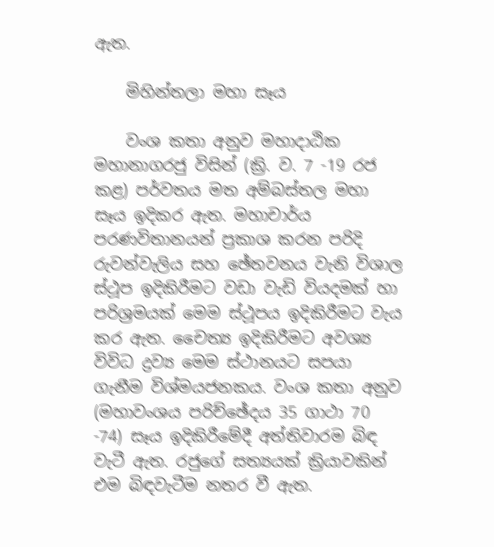ඇත.

    මිහින්තලා මහා සෑය

    වංශ කතා අනුව මහාදාඨික මහානාගරජු විසින් (ක්‍රි. ව. 7 -19 රජ කළ) පර්වතය මත අම්බස්‌තල මහා සෑය ඉදිකර ඇත. මහාචාර්ය පරණවිතානයන් ප්‍රකාශ කරන පරිදි රුවන්වැලිය සහ ඡේතවනය වැනි විශාල ස්‌ථූප ඉදිකිරීමට වඩා වැඩි වියදමක්‌ හා පරිශ්‍රමයක්‌ මෙම ස්‌ථූපය ඉදිකිරීමට වැය කර ඇත. චෛත්‍ය ඉදිකිරීමට අවශ්‍ය විවිධ ද්‍රව්‍ය මෙම ස්‌ථානයට සපයා ගැනීම විශ්මයජනකය. වංශ කතා අනුව (මහාවංශය පරිච්ඡේදය 35 ගාථා 70 -74) සෑය ඉදිකිරීමේදී අත්තිවාරම බිඳ වැටී ඇත. රජුගේ සත්‍යයක්‌ ක්‍රියාවකින් එම බිඳවැටීම නතර වී ඇත.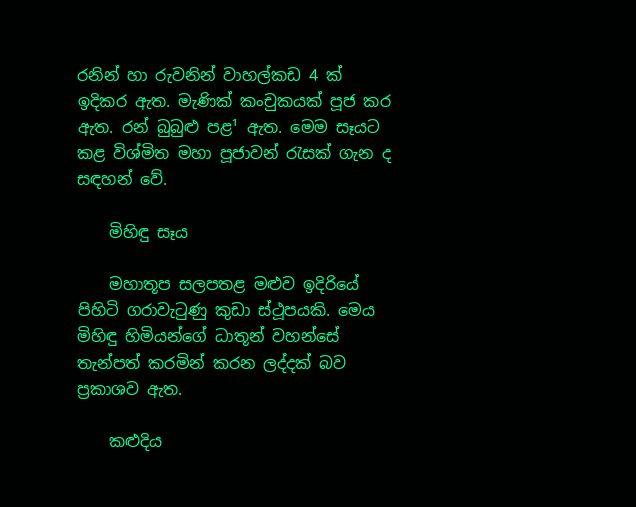රනින් හා රුවනින් වාහල්කඩ 4 ක්‌ ඉදිකර ඇත. මැණික්‌ කංචුකයක්‌ පූජ කර ඇත. රන් බුබුළු පළ¹ ඇත. මෙම සෑයට කළ විශ්මිත මහා පූජාවන් රැසක්‌ ගැන ද සඳහන් වේ.

    මිහිඳු සෑය

    මහාතූප සලපතළ මළුව ඉදිරියේ පිහිටි ගරාවැටුණු කුඩා ස්‌ථූපයකි. මෙය මිහිඳු හිමියන්ගේ ධාතූන් වහන්සේ තැන්පත් කරමින් කරන ලද්දක්‌ බව ප්‍රකාශව ඇත.

    කළුදිය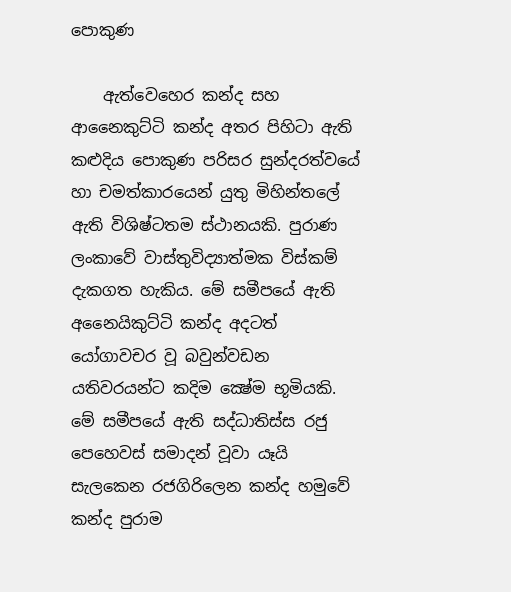පොකුණ

    ඇත්වෙහෙර කන්ද සහ ආනෛකුට්‌ටි කන්ද අතර පිහිටා ඇති කළුදිය පොකුණ පරිසර සුන්දරත්වයේ හා චමත්කාරයෙන් යුතු මිහින්තලේ ඇති විශිෂ්ටතම ස්‌ථානයකි. පුරාණ ලංකාවේ වාස්‌තුවිද්‍යාත්මක විස්‌කම් දැකගත හැකිය. මේ සමීපයේ ඇති අනෛයිකුට්‌ටි කන්ද අදටත් යෝගාවචර වූ බවුන්වඩන යතිවරයන්ට කදිම ක්‍ෂේම භූමියකි. මේ සමීපයේ ඇති සද්ධාතිස්‌ස රජු පෙහෙවස්‌ සමාදන් වූවා යෑයි සැලකෙන රජගිරිලෙන කන්ද හමුවේ කන්ද පුරාම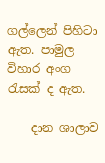ගල්ලෙන් පිහිටා ඇත. පාමුල විහාර අංග රැසක්‌ ද ඇත.

    දාන ශාලාව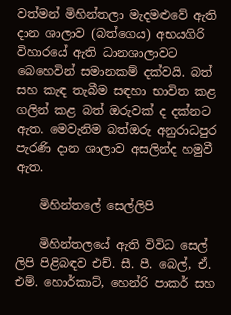වත්මන් මිහින්තලා මැදමළුවේ ඇති දාන ශාලාව (බත්ගෙය) අභයගිරි විහාරයේ ඇති ධානශාලාවට බෙහෙවින් සමානකම් දක්‌වයි. බත් සහ කැඳ තැබීම සඳහා භාවිත කළ ගලින් කළ බත් ඔරුවක්‌ ද දක්‌නට ඇත. මෙවැනිම බත්ඔරු අනුරාධපුර පැරණි දාන ශාලාව අසලින්ද හමුවී ඇත.

    මිහින්තලේ සෙල්ලිපි

    මිහින්තලයේ ඇති විවිධ සෙල් ලිපි පිළිබඳව එච්. සී. පී. බෙල්, ඒ. එම්. හොර්කාට්‌, හෙන්රි පාකර් සහ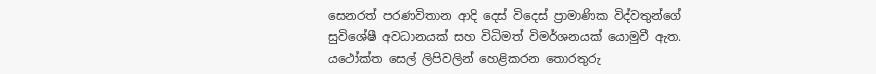සෙනරත් පරණවිතාන ආදි දෙස්‌ විදෙස්‌ ප්‍රාමාණික විද්වතුන්ගේ සුවිශේෂී අවධානයක්‌ සහ විධිමත් විමර්ශනයක්‌ යොමුවී ඇත. යථෝක්‌ත සෙල් ලිපිවලින් හෙළිකරන තොරතුරු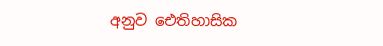අනුව ඓතිහාසික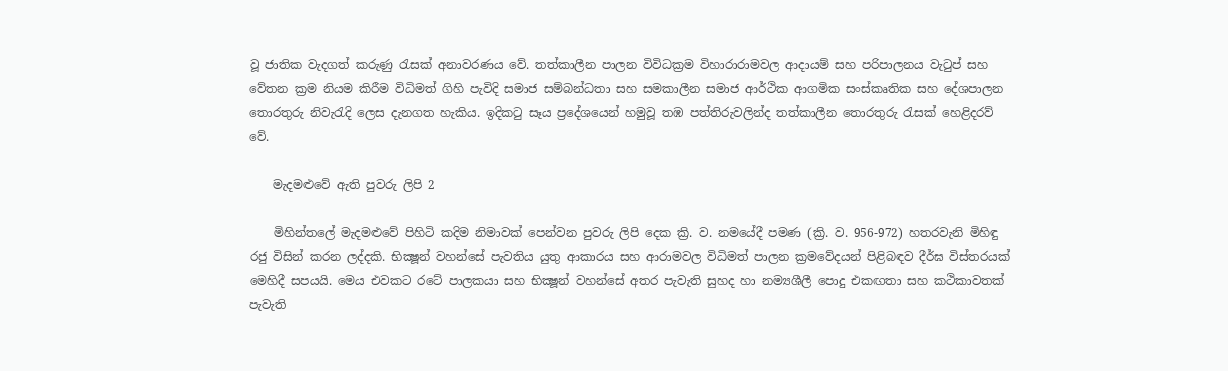වූ ජාතික වැදගත් කරුණු රැසක්‌ අනාවරණය වේ. තත්කාලීන පාලන විවිධක්‍රම විහාරාරාමවල ආදායම් සහ පරිපාලනය වැටුප් සහ වේතන ක්‍රම නියම කිරීම විධිමත් ගිහි පැවිදි සමාජ සම්බන්ධතා සහ සමකාලීන සමාජ ආර්ථික ආගමික සංස්‌කෘතික සහ දේශපාලන තොරතුරු නිවැරැදි ලෙස දැනගත හැකිය. ඉදිකටු සෑය ප්‍රදේශයෙන් හමුවූ තඹ පත්තිරුවලින්ද තත්කාලීන තොරතුරු රැසක්‌ හෙළිදරව් වේ.

    මැදමළුවේ ඇති පුවරු ලිපි 2

    මිහින්තලේ මැදමළුවේ පිහිටි කදිම නිමාවක්‌ පෙන්වන පුවරු ලිපි දෙක ක්‍රි. ව. නමයේදී පමණ (ක්‍රි. ව. 956-972) හතරවැනි මිහිඳු රජු විසින් කරන ලද්දකි. භික්‍ෂූන් වහන්සේ පැවතිය යුතු ආකාරය සහ ආරාමවල විධිමත් පාලන ක්‍රමවේදයන් පිළිබඳව දීර්ඝ විස්‌තරයක්‌ මෙහිදී සපයයි. මෙය එවකට රටේ පාලකයා සහ භික්‍ෂූන් වහන්සේ අතර පැවැති සුහද හා නම්‍යශීලී පොදු එකඟතා සහ කථිකාවතක්‌ පැවැති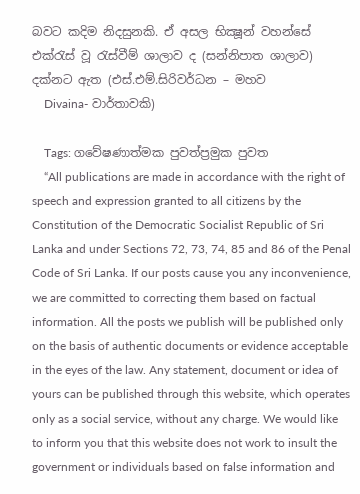බවට කදිම නිදසුනකි. ඒ අසල භික්‍ෂූන් වහන්සේ එක්‌රැස්‌ වූ රැස්‌වීම් ශාලාව ද (සන්නිපාත ශාලාව) දක්‌නට ඇත (එස්‌.එම්.සිරිවර්ධන – මහව
    Divaina- වාර්තාවකි)

    Tags: ගවේෂණාත්මක පුවත්ප්‍රමුක පුවත
    “All publications are made in accordance with the right of speech and expression granted to all citizens by the Constitution of the Democratic Socialist Republic of Sri Lanka and under Sections 72, 73, 74, 85 and 86 of the Penal Code of Sri Lanka. If our posts cause you any inconvenience, we are committed to correcting them based on factual information. All the posts we publish will be published only on the basis of authentic documents or evidence acceptable in the eyes of the law. Any statement, document or idea of yours can be published through this website, which operates only as a social service, without any charge. We would like to inform you that this website does not work to insult the government or individuals based on false information and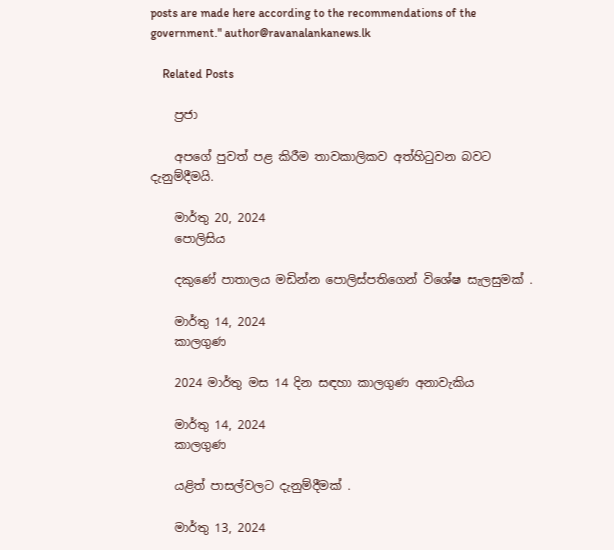posts are made here according to the recommendations of the government." author@ravanalankanews.lk

    Related Posts

    ප්‍රජා

    අපගේ පුවත් පළ කිරීම තාවකාලිකව අත්හිටුවන බවට දැනුම්දීමයි.

    මාර්තු 20, 2024
    පොලිසිය

    දකුණේ පාතාලය මඩින්න පොලිස්පතිගෙන් විශේෂ සැලසුමක් .

    මාර්තු 14, 2024
    කාලගුණ

    2024 මාර්තු මස 14 දින සඳහා කාලගුණ අනාවැකිය

    මාර්තු 14, 2024
    කාලගුණ

    යළිත් පාසල්වලට දැනුම්දීමක් .

    මාර්තු 13, 2024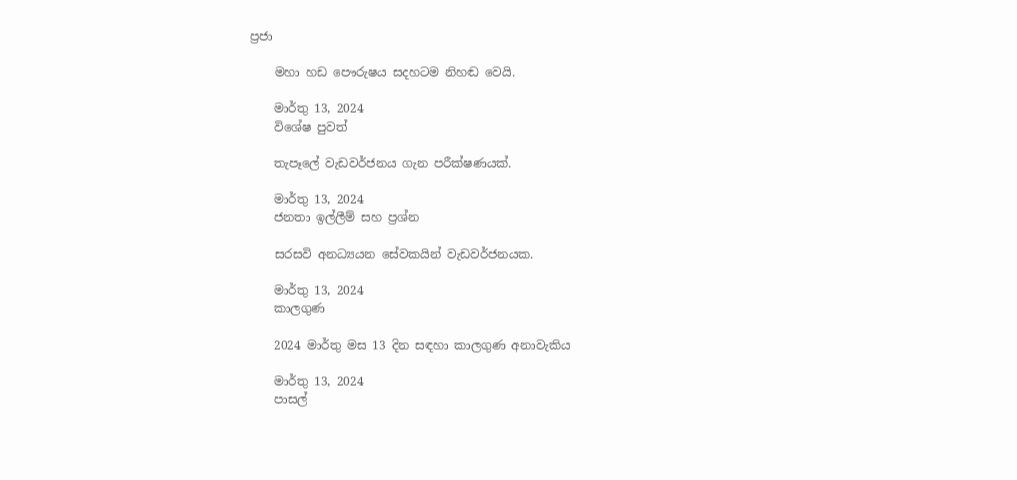ප්‍රජා

    මහා හඩ පෞරුෂය සදහටම නිහඬ වෙයි.

    මාර්තු 13, 2024
    විශේෂ පුවත්

    තැපෑලේ වැඩවර්ජනය ගැන පරීක්ෂණයක්.

    මාර්තු 13, 2024
    ජනතා ඉල්ලීම් සහ ප්‍රශ්න

    සරසවි අනධ්‍යයන සේවකයින් වැඩවර්ජනයක.

    මාර්තු 13, 2024
    කාලගුණ

    2024 මාර්තු මස 13 දින සඳහා කාලගුණ අනාවැකිය

    මාර්තු 13, 2024
    පාසල්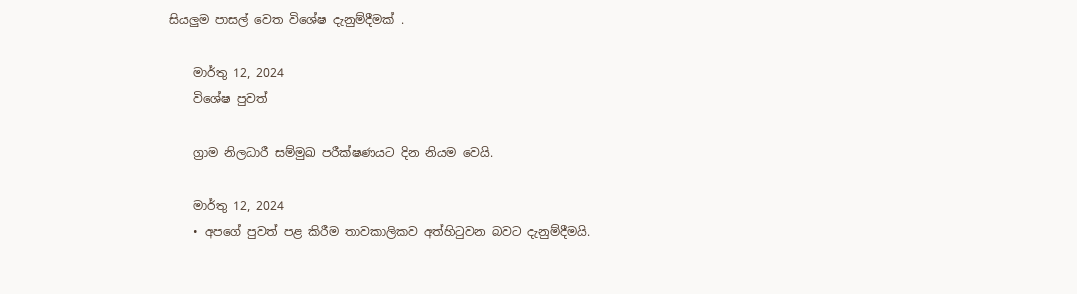සියලුම පාසල් වෙත විශේෂ දැනුම්දීමක් .

    මාර්තු 12, 2024
    විශේෂ පුවත්

    ග්‍රාම නිලධාරී සම්මුඛ පරීක්ෂණයට දින නියම වෙයි.

    මාර්තු 12, 2024
    • අපගේ පුවත් පළ කිරීම තාවකාලිකව අත්හිටුවන බවට දැනුම්දීමයි.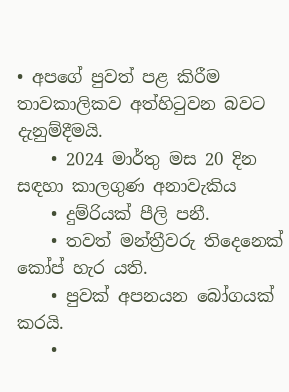• අපගේ පුවත් පළ කිරීම තාවකාලිකව අත්හිටුවන බවට දැනුම්දීමයි.
    • 2024 මාර්තු මස 20 දින සඳහා කාලගුණ අනාවැකිය
    • දුම්රියක් පීලි පනී.
    • තවත් මන්ත්‍රීවරු තිදෙනෙක් කෝප් හැර යති.
    • පුවක් අපනයන බෝගයක් කරයි.
    •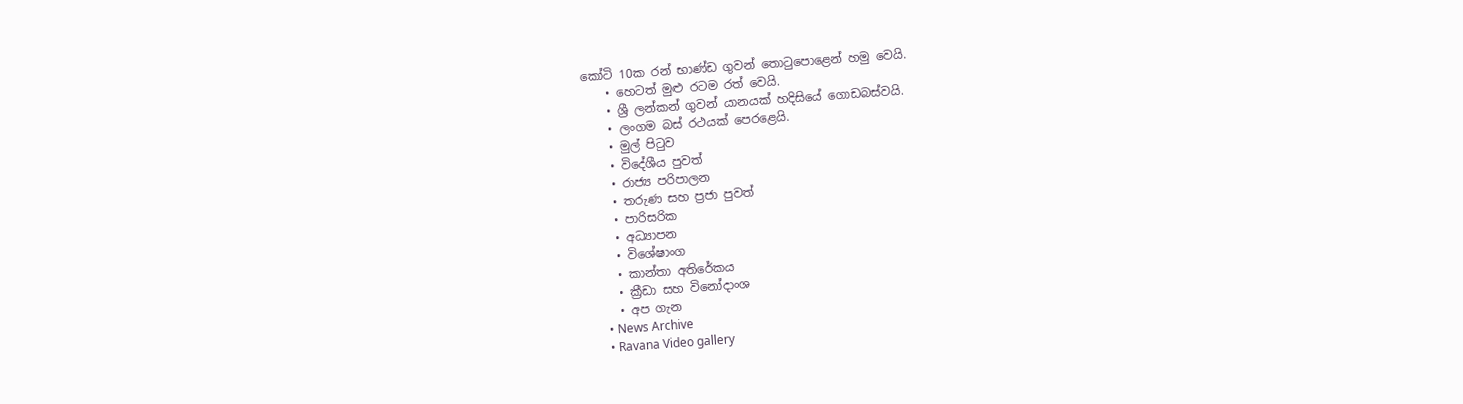කෝටි 10ක රන් භාණ්ඩ ගුවන් තොටුපොළෙන් හමු වෙයි.
    • හෙටත් මුළු රටම රත් වෙයි.
    • ශ්‍රී ලන්කන් ගුවන් යානයක් හදිසියේ ගොඩබස්වයි.
    • ලංගම බස් රථයක් පෙරළෙයි.
    • මුල් පිටුව
    • විදේශීය පුවත්
    • රාජ්‍ය පරිපාලන
    • තරුණ සහ ප්‍රජා පුවත්
    • පාරිසරික
    • අධ්‍යාපන
    • විශේෂාංග
    • කාන්තා අතිරේකය
    • ක්‍රීඩා සහ විනෝදාංශ
    • අප ගැන
    • News Archive
    • Ravana Video gallery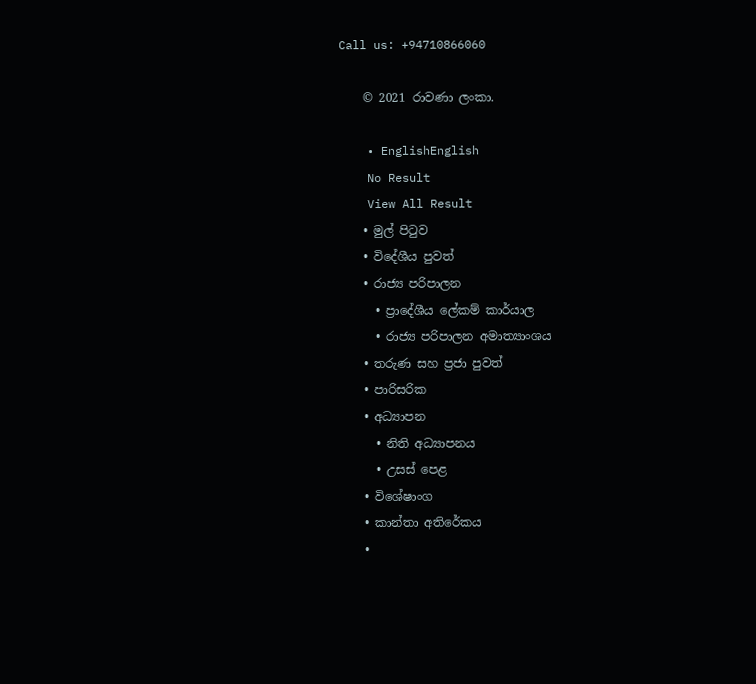Call us: +94710866060

    © 2021 රාවණා ලංකා.

    • EnglishEnglish
    No Result
    View All Result
    • මුල් පිටුව
    • විදේශීය පුවත්
    • රාජ්‍ය පරිපාලන
      • ප්‍රාදේශීය ලේකම් කාර්යාල
      • රාජ්‍ය පරිපාලන අමාත්‍යාංශය
    • තරුණ සහ ප්‍රජා පුවත්
    • පාරිසරික
    • අධ්‍යාපන
      • නිති අධ්‍යාපනය
      • උසස් පෙළ
    • විශේෂාංග
    • කාන්තා අතිරේකය
    •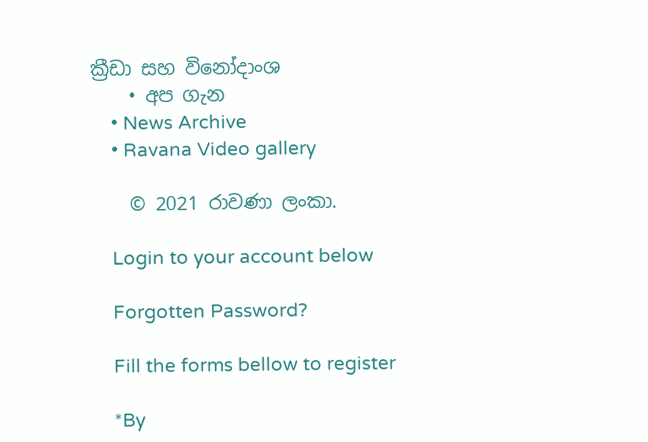ක්‍රීඩා සහ විනෝදාංශ
    • අප ගැන
    • News Archive
    • Ravana Video gallery

    © 2021 රාවණා ලංකා.

    Login to your account below

    Forgotten Password?

    Fill the forms bellow to register

    *By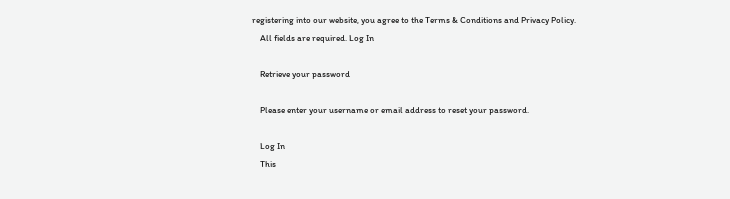registering into our website, you agree to the Terms & Conditions and Privacy Policy.
    All fields are required. Log In

    Retrieve your password

    Please enter your username or email address to reset your password.

    Log In
    This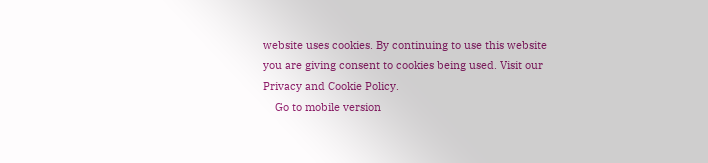website uses cookies. By continuing to use this website you are giving consent to cookies being used. Visit our Privacy and Cookie Policy.
    Go to mobile version